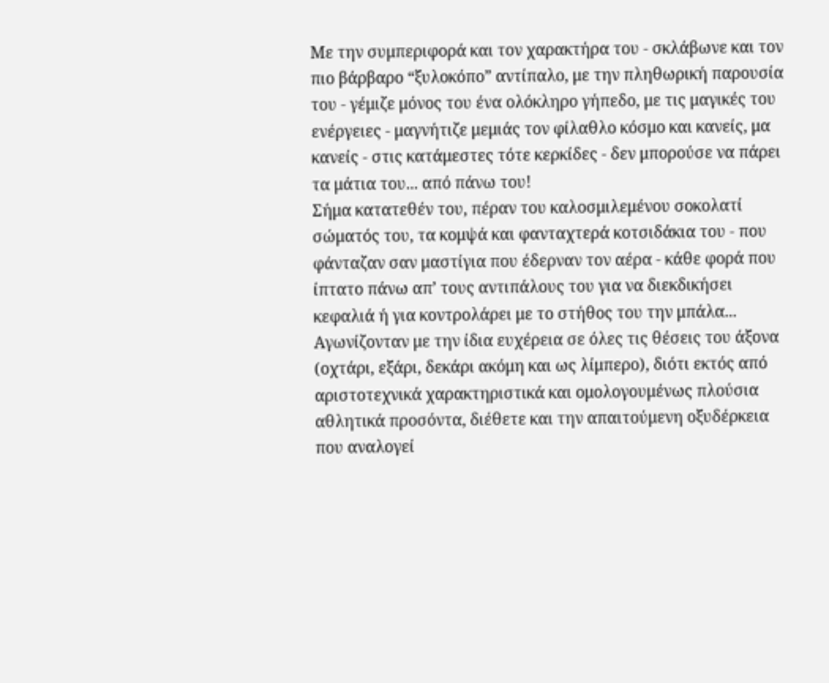Με την συμπεριφορά και τον χαρακτήρα του - σκλάβωνε και τον πιο βάρβαρο “ξυλοκόπο” αντίπαλο, με την πληθωρική παρουσία του - γέμιζε μόνος του ένα ολόκληρο γήπεδο, με τις μαγικές του ενέργειες - μαγνήτιζε μεμιάς τον φίλαθλο κόσμο και κανείς, μα κανείς - στις κατάμεστες τότε κερκίδες - δεν μπορούσε να πάρει τα μάτια του... από πάνω του!
Σήμα κατατεθέν του, πέραν του καλοσμιλεμένου σοκολατί σώματός του, τα κομψά και φανταχτερά κοτσιδάκια του - που φάνταζαν σαν μαστίγια που έδερναν τον αέρα - κάθε φορά που ίπτατο πάνω απ’ τους αντιπάλους του για να διεκδικήσει κεφαλιά ή για κοντρολάρει με το στήθος του την μπάλα... Αγωνίζονταν με την ίδια ευχέρεια σε όλες τις θέσεις του άξονα (οχτάρι, εξάρι, δεκάρι ακόμη και ως λίμπερο), διότι εκτός από αριστοτεχνικά χαρακτηριστικά και ομολογουμένως πλούσια αθλητικά προσόντα, διέθετε και την απαιτούμενη οξυδέρκεια που αναλογεί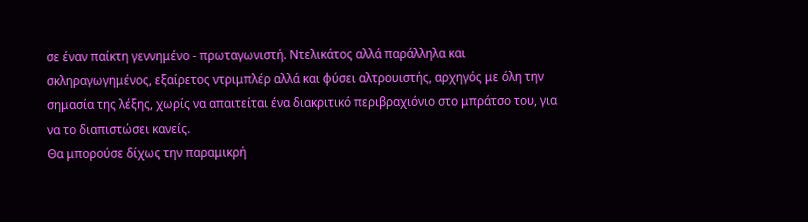σε έναν παίκτη γεννημένο - πρωταγωνιστή. Ντελικάτος αλλά παράλληλα και σκληραγωγημένος, εξαίρετος ντριμπλέρ αλλά και φύσει αλτρουιστής, αρχηγός με όλη την σημασία της λέξης, χωρίς να απαιτείται ένα διακριτικό περιβραχιόνιο στο μπράτσο του, για να το διαπιστώσει κανείς.
Θα μπορούσε δίχως την παραμικρή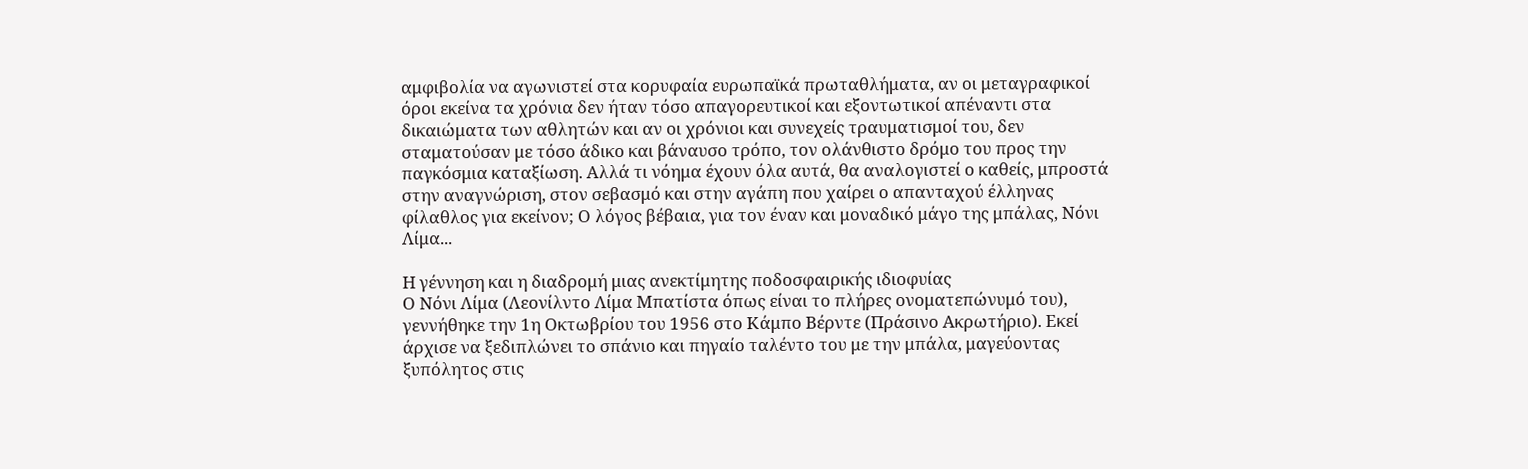αμφιβολία να αγωνιστεί στα κορυφαία ευρωπαϊκά πρωταθλήματα, αν οι μεταγραφικοί όροι εκείνα τα χρόνια δεν ήταν τόσο απαγορευτικοί και εξοντωτικοί απέναντι στα δικαιώματα των αθλητών και αν οι χρόνιοι και συνεχείς τραυματισμοί του, δεν σταματούσαν με τόσο άδικο και βάναυσο τρόπο, τον ολάνθιστο δρόμο του προς την παγκόσμια καταξίωση. Αλλά τι νόημα έχουν όλα αυτά, θα αναλογιστεί ο καθείς, μπροστά στην αναγνώριση, στον σεβασμό και στην αγάπη που χαίρει ο απανταχού έλληνας φίλαθλος για εκείνον; Ο λόγος βέβαια, για τον έναν και μοναδικό μάγο της μπάλας, Νόνι Λίμα...

Η γέννηση και η διαδρομή μιας ανεκτίμητης ποδοσφαιρικής ιδιοφυίας
Ο Νόνι Λίμα (Λεονίλντο Λίμα Μπατίστα όπως είναι το πλήρες ονοματεπώνυμό του), γεννήθηκε την 1η Οκτωβρίου του 1956 στο Κάμπο Βέρντε (Πράσινο Ακρωτήριο). Εκεί άρχισε να ξεδιπλώνει το σπάνιο και πηγαίο ταλέντο του με την μπάλα, μαγεύοντας ξυπόλητος στις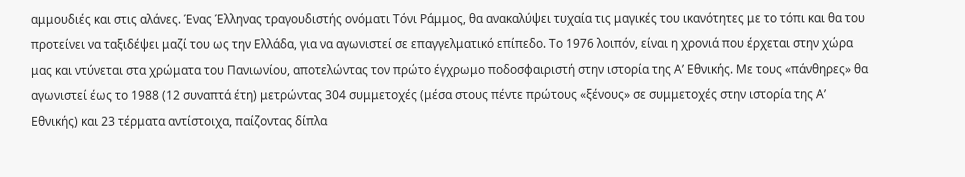αμμουδιές και στις αλάνες. Ένας Έλληνας τραγουδιστής ονόματι Τόνι Ράμμος, θα ανακαλύψει τυχαία τις μαγικές του ικανότητες με το τόπι και θα του προτείνει να ταξιδέψει μαζί του ως την Ελλάδα, για να αγωνιστεί σε επαγγελματικό επίπεδο. Το 1976 λοιπόν, είναι η χρονιά που έρχεται στην χώρα μας και ντύνεται στα χρώματα του Πανιωνίου, αποτελώντας τον πρώτο έγχρωμο ποδοσφαιριστή στην ιστορία της Α’ Εθνικής. Με τους «πάνθηρες» θα αγωνιστεί έως το 1988 (12 συναπτά έτη) μετρώντας 304 συμμετοχές (μέσα στους πέντε πρώτους «ξένους» σε συμμετοχές στην ιστορία της Α’ Εθνικής) και 23 τέρματα αντίστοιχα, παίζοντας δίπλα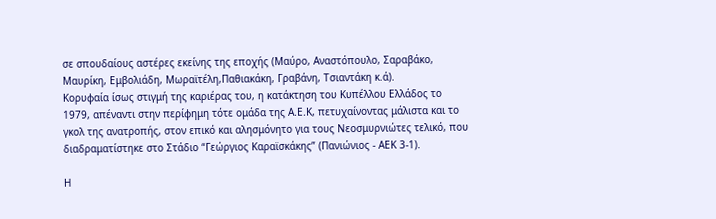σε σπουδαίους αστέρες εκείνης της εποχής (Μαύρο, Αναστόπουλο, Σαραβάκο, Μαυρίκη, Εμβολιάδη, Μωραϊτέλη,Παθιακάκη, Γραβάνη, Τσιαντάκη κ.ά).
Κορυφαία ίσως στιγμή της καριέρας του, η κατάκτηση του Κυπέλλου Ελλάδος το 1979, απέναντι στην περίφημη τότε ομάδα της Α.Ε.Κ, πετυχαίνοντας μάλιστα και το γκολ της ανατροπής, στον επικό και αλησμόνητο για τους Νεοσμυρνιώτες τελικό, που διαδραματίστηκε στο Στάδιο “Γεώργιος Καραϊσκάκης” (Πανιώνιος - ΑΕΚ 3-1).

Η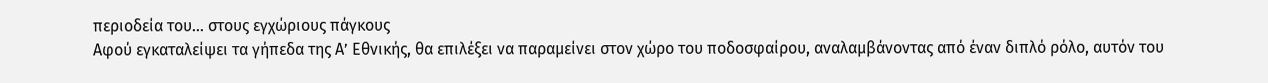περιοδεία του... στους εγχώριους πάγκους
Αφού εγκαταλείψει τα γήπεδα της Α’ Εθνικής, θα επιλέξει να παραμείνει στον χώρο του ποδοσφαίρου, αναλαμβάνοντας από έναν διπλό ρόλο, αυτόν του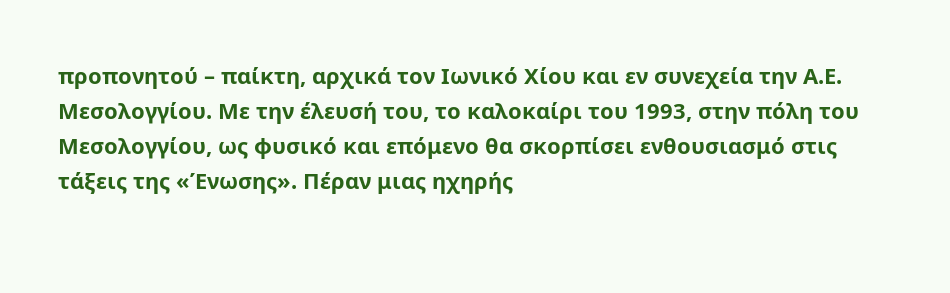προπονητού – παίκτη, αρχικά τον Ιωνικό Χίου και εν συνεχεία την Α.Ε. Μεσολογγίου. Με την έλευσή του, το καλοκαίρι του 1993, στην πόλη του Μεσολογγίου, ως φυσικό και επόμενο θα σκορπίσει ενθουσιασμό στις τάξεις της «Ένωσης». Πέραν μιας ηχηρής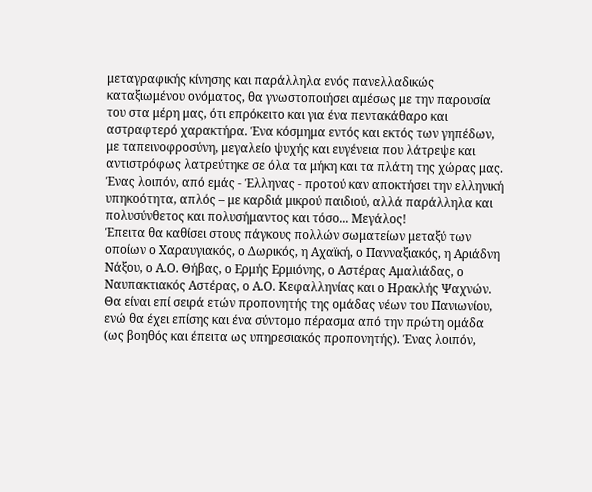μεταγραφικής κίνησης και παράλληλα ενός πανελλαδικώς καταξιωμένου ονόματος, θα γνωστοποιήσει αμέσως με την παρουσία του στα μέρη μας, ότι επρόκειτο και για ένα πεντακάθαρο και αστραφτερό χαρακτήρα. Ένα κόσμημα εντός και εκτός των γηπέδων, με ταπεινοφροσύνη, μεγαλείο ψυχής και ευγένεια που λάτρεψε και αντιστρόφως λατρεύτηκε σε όλα τα μήκη και τα πλάτη της χώρας μας. Ένας λοιπόν, από εμάς - Έλληνας - προτού καν αποκτήσει την ελληνική υπηκοότητα, απλός – με καρδιά μικρού παιδιού, αλλά παράλληλα και πολυσύνθετος και πολυσήμαντος και τόσο... Μεγάλος!
Έπειτα θα καθίσει στους πάγκους πολλών σωματείων μεταξύ των οποίων ο Χαραυγιακός, ο Δωρικός, η Αχαϊκή, ο Πανναξιακός, η Αριάδνη Νάξου, ο Α.Ο. Θήβας, ο Ερμής Ερμιόνης, ο Αστέρας Αμαλιάδας, ο Ναυπακτιακός Αστέρας, ο Α.Ο. Κεφαλληνίας και ο Ηρακλής Ψαχνών. Θα είναι επί σειρά ετών προπονητής της ομάδας νέων του Πανιωνίου, ενώ θα έχει επίσης και ένα σύντομο πέρασμα από την πρώτη ομάδα (ως βοηθός και έπειτα ως υπηρεσιακός προπονητής). Ένας λοιπόν,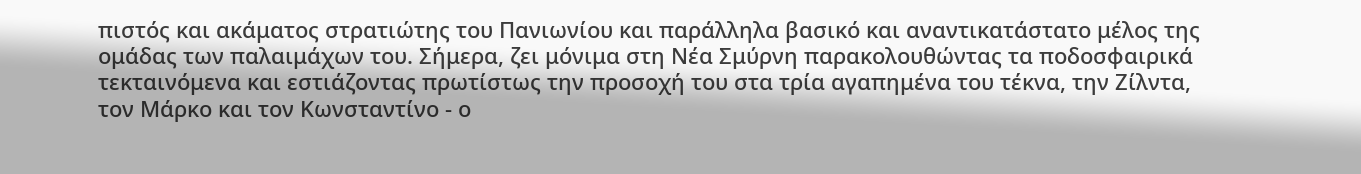πιστός και ακάματος στρατιώτης του Πανιωνίου και παράλληλα βασικό και αναντικατάστατο μέλος της ομάδας των παλαιμάχων του. Σήμερα, ζει μόνιμα στη Νέα Σμύρνη παρακολουθώντας τα ποδοσφαιρικά τεκταινόμενα και εστιάζοντας πρωτίστως την προσοχή του στα τρία αγαπημένα του τέκνα, την Ζίλντα, τον Μάρκο και τον Κωνσταντίνο - ο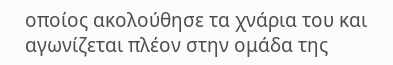οποίος ακολούθησε τα χνάρια του και αγωνίζεται πλέον στην ομάδα της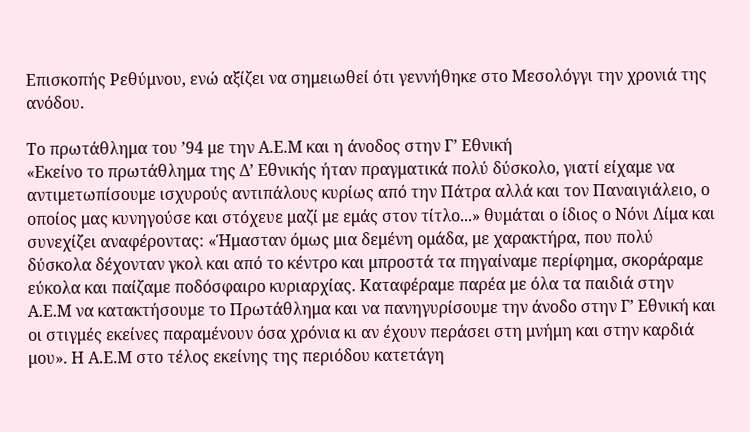Επισκοπής Ρεθύμνου, ενώ αξίζει να σημειωθεί ότι γεννήθηκε στο Μεσολόγγι την χρονιά της ανόδου.

Το πρωτάθλημα του ’94 με την Α.Ε.Μ και η άνοδος στην Γ’ Εθνική
«Εκείνο το πρωτάθλημα της Δ’ Εθνικής ήταν πραγματικά πολύ δύσκολο, γιατί είχαμε να αντιμετωπίσουμε ισχυρούς αντιπάλους κυρίως από την Πάτρα αλλά και τον Παναιγιάλειο, ο οποίος μας κυνηγούσε και στόχευε μαζί με εμάς στον τίτλο...» θυμάται ο ίδιος ο Νόνι Λίμα και συνεχίζει αναφέροντας: «Ήμασταν όμως μια δεμένη ομάδα, με χαρακτήρα, που πολύ δύσκολα δέχονταν γκολ και από το κέντρο και μπροστά τα πηγαίναμε περίφημα, σκοράραμε εύκολα και παίζαμε ποδόσφαιρο κυριαρχίας. Καταφέραμε παρέα με όλα τα παιδιά στην Α.Ε.Μ να κατακτήσουμε το Πρωτάθλημα και να πανηγυρίσουμε την άνοδο στην Γ’ Εθνική και οι στιγμές εκείνες παραμένουν όσα χρόνια κι αν έχουν περάσει στη μνήμη και στην καρδιά μου». Η Α.Ε.Μ στο τέλος εκείνης της περιόδου κατετάγη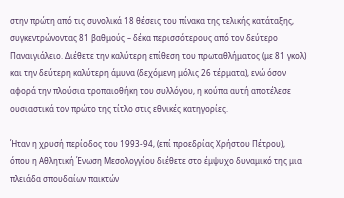στην πρώτη από τις συνολικά 18 θέσεις του πίνακα της τελικής κατάταξης, συγκεντρώνοντας 81 βαθμούς – δέκα περισσότερους από τον δεύτερο Παναιγιάλειο. Διέθετε την καλύτερη επίθεση του πρωταθλήματος (με 81 γκολ) και την δεύτερη καλύτερη άμυνα (δεχόμενη μόλις 26 τέρματα), ενώ όσον αφορά την πλούσια τροπαιοθήκη του συλλόγου, η κούπα αυτή αποτέλεσε ουσιαστικά τον πρώτο της τίτλο στις εθνικές κατηγορίες.

Ήταν η χρυσή περίοδος του 1993-94, (επί προεδρίας Χρήστου Πέτρου), όπου η Αθλητική Ένωση Μεσολογγίου διέθετε στο έμψυχο δυναμικό της μια πλειάδα σπουδαίων παικτών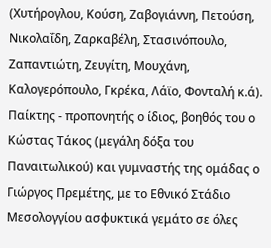(Χυτήρογλου, Κούση, Ζαβογιάννη, Πετούση, Νικολαΐδη, Ζαρκαβέλη, Στασινόπουλο, Ζαπαντιώτη, Ζευγίτη, Μουχάνη, Καλογερόπουλο, Γκρέκα, Λάϊο, Φονταλή κ.ά). Παίκτης - προπονητής ο ίδιος, βοηθός του ο Κώστας Τάκος (μεγάλη δόξα του Παναιτωλικού) και γυμναστής της ομάδας ο Γιώργος Πρεμέτης, με το Εθνικό Στάδιο Μεσολογγίου ασφυκτικά γεμάτο σε όλες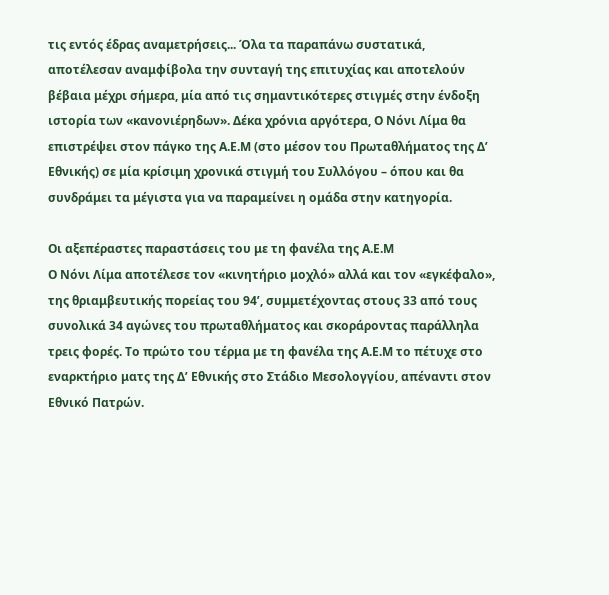τις εντός έδρας αναμετρήσεις... Όλα τα παραπάνω συστατικά, αποτέλεσαν αναμφίβολα την συνταγή της επιτυχίας και αποτελούν βέβαια μέχρι σήμερα, μία από τις σημαντικότερες στιγμές στην ένδοξη ιστορία των «κανονιέρηδων». Δέκα χρόνια αργότερα, Ο Νόνι Λίμα θα επιστρέψει στον πάγκο της Α.Ε.Μ (στο μέσον του Πρωταθλήματος της Δ’ Εθνικής) σε μία κρίσιμη χρονικά στιγμή του Συλλόγου – όπου και θα συνδράμει τα μέγιστα για να παραμείνει η ομάδα στην κατηγορία.

Οι αξεπέραστες παραστάσεις του με τη φανέλα της Α.Ε.Μ
Ο Νόνι Λίμα αποτέλεσε τον «κινητήριο μοχλό» αλλά και τον «εγκέφαλο», της θριαμβευτικής πορείας του 94’, συμμετέχοντας στους 33 από τους συνολικά 34 αγώνες του πρωταθλήματος και σκοράροντας παράλληλα τρεις φορές. Το πρώτο του τέρμα με τη φανέλα της Α.Ε.Μ το πέτυχε στο εναρκτήριο ματς της Δ’ Εθνικής στο Στάδιο Μεσολογγίου, απέναντι στον Εθνικό Πατρών.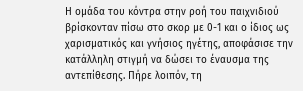Η ομάδα του κόντρα στην ροή του παιχνιδιού βρίσκονταν πίσω στο σκορ με 0-1 και ο ίδιος ως χαρισματικός και γνήσιος ηγέτης, αποφάσισε την κατάλληλη στιγμή να δώσει το έναυσμα της αντεπίθεσης. Πήρε λοιπόν, τη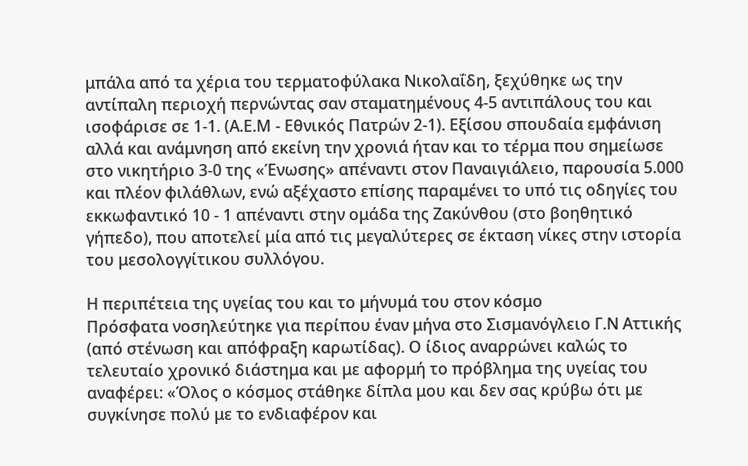μπάλα από τα χέρια του τερματοφύλακα Νικολαΐδη, ξεχύθηκε ως την αντίπαλη περιοχή περνώντας σαν σταματημένους 4-5 αντιπάλους του και ισοφάρισε σε 1-1. (Α.Ε.Μ - Εθνικός Πατρών 2-1). Εξίσου σπουδαία εμφάνιση αλλά και ανάμνηση από εκείνη την χρονιά ήταν και το τέρμα που σημείωσε στο νικητήριο 3-0 της «Ένωσης» απέναντι στον Παναιγιάλειο, παρουσία 5.000 και πλέον φιλάθλων, ενώ αξέχαστο επίσης παραμένει το υπό τις οδηγίες του εκκωφαντικό 10 - 1 απέναντι στην ομάδα της Ζακύνθου (στο βοηθητικό γήπεδο), που αποτελεί μία από τις μεγαλύτερες σε έκταση νίκες στην ιστορία του μεσολογγίτικου συλλόγου.

Η περιπέτεια της υγείας του και το μήνυμά του στον κόσμο
Πρόσφατα νοσηλεύτηκε για περίπου έναν μήνα στο Σισμανόγλειο Γ.Ν Αττικής (από στένωση και απόφραξη καρωτίδας). Ο ίδιος αναρρώνει καλώς το τελευταίο χρονικό διάστημα και με αφορμή το πρόβλημα της υγείας του αναφέρει: «Όλος ο κόσμος στάθηκε δίπλα μου και δεν σας κρύβω ότι με συγκίνησε πολύ με το ενδιαφέρον και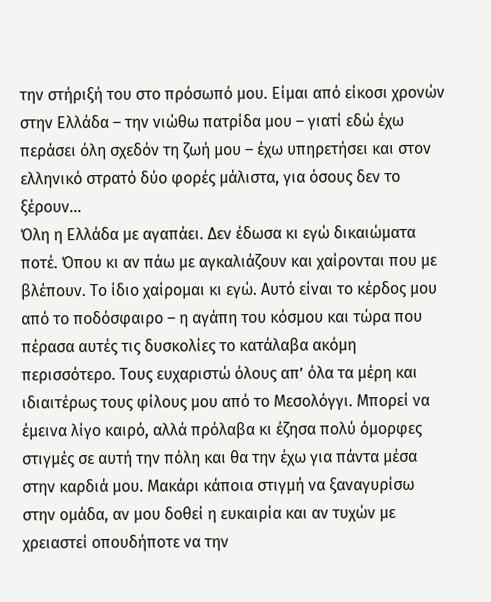την στήριξή του στο πρόσωπό μου. Είμαι από είκοσι χρονών στην Ελλάδα – την νιώθω πατρίδα μου – γιατί εδώ έχω περάσει όλη σχεδόν τη ζωή μου – έχω υπηρετήσει και στον ελληνικό στρατό δύο φορές μάλιστα, για όσους δεν το ξέρουν...
Όλη η Ελλάδα με αγαπάει. Δεν έδωσα κι εγώ δικαιώματα ποτέ. Όπου κι αν πάω με αγκαλιάζουν και χαίρονται που με βλέπουν. Το ίδιο χαίρομαι κι εγώ. Αυτό είναι το κέρδος μου από το ποδόσφαιρο – η αγάπη του κόσμου και τώρα που πέρασα αυτές τις δυσκολίες το κατάλαβα ακόμη περισσότερο. Τους ευχαριστώ όλους απ’ όλα τα μέρη και ιδιαιτέρως τους φίλους μου από το Μεσολόγγι. Μπορεί να έμεινα λίγο καιρό, αλλά πρόλαβα κι έζησα πολύ όμορφες στιγμές σε αυτή την πόλη και θα την έχω για πάντα μέσα στην καρδιά μου. Μακάρι κάποια στιγμή να ξαναγυρίσω στην ομάδα, αν μου δοθεί η ευκαιρία και αν τυχών με χρειαστεί οπουδήποτε να την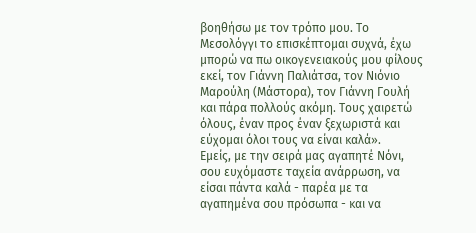βοηθήσω με τον τρόπο μου. Το Μεσολόγγι το επισκέπτομαι συχνά, έχω μπορώ να πω οικογενειακούς μου φίλους εκεί, τον Γιάννη Παλιάτσα, τον Νιόνιο Μαρούλη (Μάστορα), τον Γιάννη Γουλή και πάρα πολλούς ακόμη. Τους χαιρετώ όλους, έναν προς έναν ξεχωριστά και εύχομαι όλοι τους να είναι καλά».
Εμείς, με την σειρά μας αγαπητέ Νόνι, σου ευχόμαστε ταχεία ανάρρωση, να είσαι πάντα καλά - παρέα με τα αγαπημένα σου πρόσωπα - και να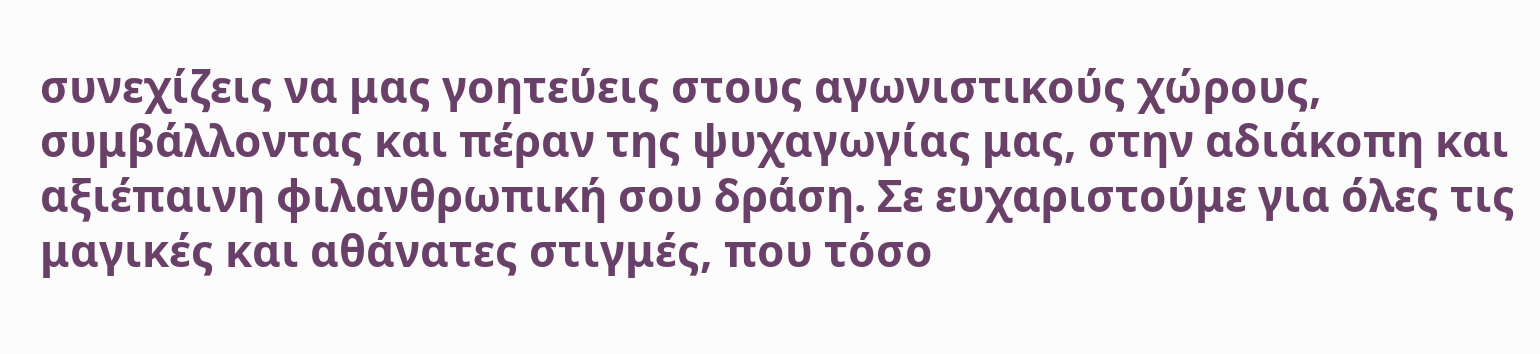συνεχίζεις να μας γοητεύεις στους αγωνιστικούς χώρους, συμβάλλοντας και πέραν της ψυχαγωγίας μας, στην αδιάκοπη και αξιέπαινη φιλανθρωπική σου δράση. Σε ευχαριστούμε για όλες τις μαγικές και αθάνατες στιγμές, που τόσο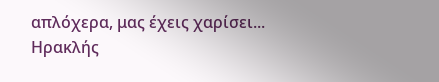απλόχερα, μας έχεις χαρίσει...
Ηρακλής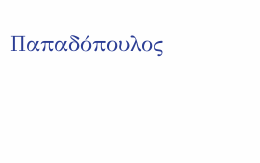Παπαδόπουλος